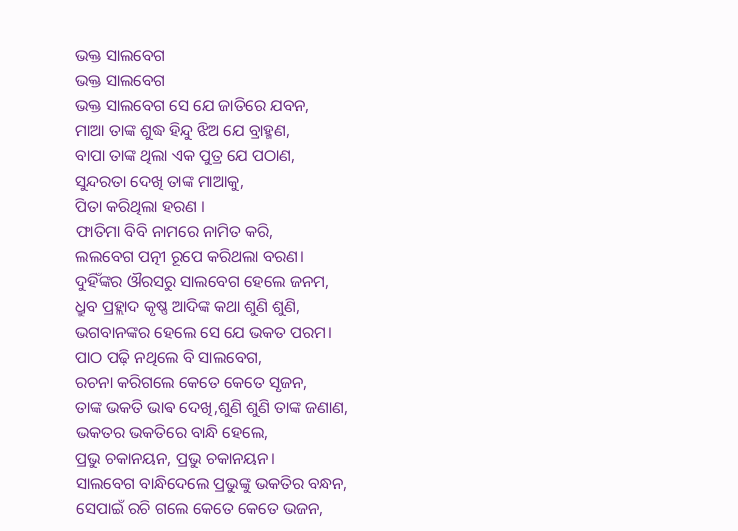ଭକ୍ତ ସାଲବେଗ
ଭକ୍ତ ସାଲବେଗ
ଭକ୍ତ ସାଲବେଗ ସେ ଯେ ଜାତିରେ ଯବନ,
ମାଆ ତାଙ୍କ ଶୁଦ୍ଧ ହିନ୍ଦୁ ଝିଅ ଯେ ବ୍ରାହ୍ମଣ,
ବାପା ତାଙ୍କ ଥିଲା ଏକ ପୁତ୍ର ଯେ ପଠାଣ,
ସୁନ୍ଦରତା ଦେଖି ତାଙ୍କ ମାଆକୁ,
ପିତା କରିଥିଲା ହରଣ ।
ଫାତିମା ବିବି ନାମରେ ନାମିତ କରି,
ଲଲବେଗ ପତ୍ନୀ ରୂପେ କରିଥଲା ବରଣ।
ଦୁହିଁଙ୍କର ଔରସରୁ ସାଲବେଗ ହେଲେ ଜନମ,
ଧ୍ରୁବ ପ୍ରହ୍ଲାଦ କୃଷ୍ଣ ଆଦିଙ୍କ କଥା ଶୁଣି ଶୁଣି,
ଭଗବାନଙ୍କର ହେଲେ ସେ ଯେ ଭକତ ପରମ।
ପାଠ ପଢ଼ି ନଥିଲେ ବି ସାଲବେଗ,
ରଚନା କରିଗଲେ କେତେ କେତେ ସୃଜନ,
ତାଙ୍କ ଭକତି ଭାଵ ଦେଖି,ଶୁଣି ଶୁଣି ତାଙ୍କ ଜଣାଣ,
ଭକତର ଭକତିରେ ବାନ୍ଧି ହେଲେ,
ପ୍ରଭୁ ଚକାନୟନ, ପ୍ରଭୁ ଚକାନୟନ।
ସାଲବେଗ ବାନ୍ଧିଦେଲେ ପ୍ରଭୁଙ୍କୁ ଭକତିର ବନ୍ଧନ,
ସେପାଇଁ ରଚି ଗଲେ କେତେ କେତେ ଭଜନ,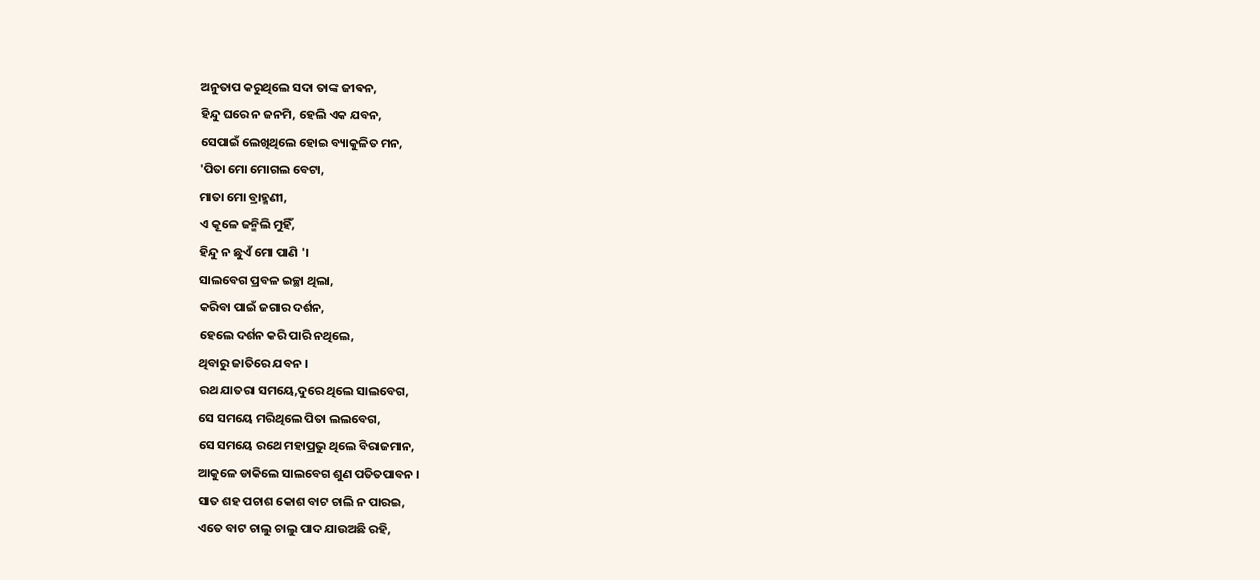ଅନୁତାପ କରୁଥିଲେ ସଦା ତାଙ୍କ ଜୀଵନ,
ହିନ୍ଦୁ ଘରେ ନ ଜନମି, ହେଲି ଏକ ଯବନ,
ସେପାଇଁ ଲେଖିଥିଲେ ହୋଇ ବ୍ୟାକୁଳିତ ମନ,
'ପିତା ମୋ ମୋଗଲ ବେଟା,
ମାତା ମୋ ବ୍ରାହ୍ମଣୀ,
ଏ କୂଳେ ଜନ୍ମିଲି ମୁହିଁ,
ହିନ୍ଦୁ ନ ଛୁଏଁ ମୋ ପାଣି '।
ସାଲବେଗ ପ୍ରବଳ ଇଚ୍ଛା ଥିଲା,
କରିବା ପାଇଁ ଜଗାର ଦର୍ଶନ,
ହେଲେ ଦର୍ଶନ କରି ପାରି ନଥିଲେ,
ଥିବାରୁ ଜାତିରେ ଯବନ ।
ରଥ ଯାତରା ସମୟେ,ଦୁରେ ଥିଲେ ସାଲବେଗ,
ସେ ସମୟେ ମରିଥିଲେ ପିତା ଲଲବେଗ,
ସେ ସମୟେ ରଥେ ମହାପ୍ରଭୁ ଥିଲେ ବିରାଜମାନ,
ଆକୁଳେ ଡାକିଲେ ସାଲବେଗ ଶୁଣ ପତିତପାବନ ।
ସାତ ଶହ ପଚାଶ କୋଶ ବାଟ ଚାଲି ନ ପାରଇ,
ଏତେ ବାଟ ଚାଲୁ ଚାଲୁ ପାଦ ଯାଉଅଛି ରହି,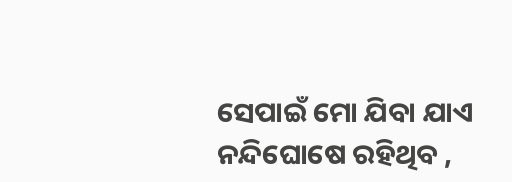ସେପାଇଁ ମୋ ଯିବା ଯାଏ ନନ୍ଦିଘୋଷେ ରହିଥିବ ,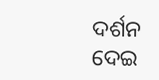ଦର୍ଶନ ଦେଇ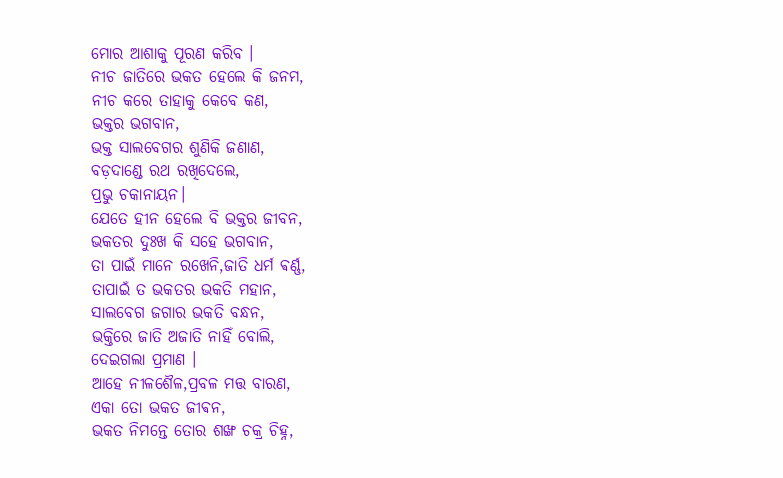ମୋର ଆଶାକୁ ପୂରଣ କରିବ ।
ନୀଚ ଜାତିରେ ଭକତ ହେଲେ କି ଜନମ,
ନୀଚ କରେ ତାହାକୁ କେବେ କଣ,
ଭକ୍ତର ଭଗବାନ,
ଭକ୍ତ ସାଲବେଗର ଶୁଣିକି ଜଣାଣ,
ବଡ଼ଦାଣ୍ଡେ ରଥ ରଖିଦେଲେ,
ପ୍ରଭୁ ଚକାନାୟନ।
ଯେତେ ହୀନ ହେଲେ ବି ଭକ୍ତର ଜୀବନ,
ଭକତର ଦୁଃଖ କି ସହେ ଭଗବାନ,
ତା ପାଇଁ ମାନେ ରଖେନି,ଜାତି ଧର୍ମ ଵର୍ଣ୍ଣ,
ତାପାଇଁ ତ ଭକତର ଭକତି ମହାନ,
ସାଲବେଗ ଜଗାର ଭକତି ବନ୍ଧନ,
ଭକ୍ତିରେ ଜାତି ଅଜାତି ନାହିଁ ବୋଲି,
ଦେଇଗଲା ପ୍ରମାଣ ।
ଆହେ ନୀଳଶୈଳ,ପ୍ରବଳ ମତ୍ତ ବାରଣ,
ଏକା ତୋ ଭକତ ଜୀଵନ,
ଭକତ ନିମନ୍ତେ ତୋର ଶଙ୍ଖ ଚକ୍ର ଚିହ୍ନ,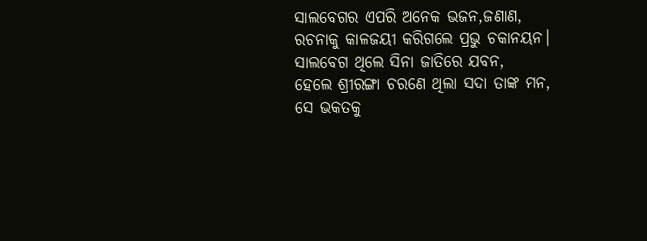ସାଲବେଗର ଏପରି ଅନେକ ଭଜନ,ଜଣାଣ,
ରଚନାକୁ କାଳଜୟୀ କରିଗଲେ ପ୍ରଭୁ ଚକାନୟନ।
ସାଲବେଗ ଥିଲେ ସିନା ଜାତିରେ ଯବନ,
ହେଲେ ଶ୍ରୀରଙ୍ଗା ଚରଣେ ଥିଲା ସଦା ତାଙ୍କ ମନ,
ସେ ଭକତକୁ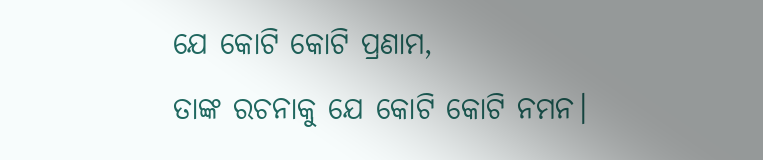ଯେ କୋଟି କୋଟି ପ୍ରଣାମ,
ତାଙ୍କ ରଚନାକୁ ଯେ କୋଟି କୋଟି ନମନ।